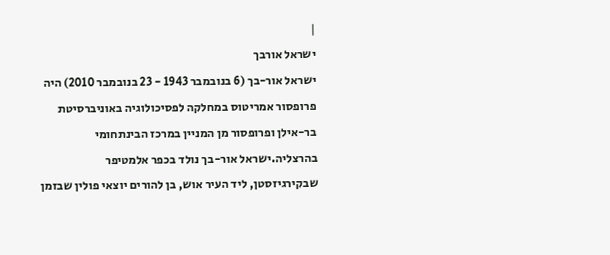|
ישראל אורבך
ישראל אור-בך (6 בנובמבר 1943 - 23 בנובמבר 2010) היה פרופסור אמריטוס במחלקה לפסיכולוגיה באוניברסיטת בר-אילן ופרופסור מן המניין במרכז הבינתחומי בהרצליה.ישראל אור-בך נולד בכפר אלמטיפר שבקירגיזסטן, ליד העיר אוש, בן להורים יוצאי פולין שבזמן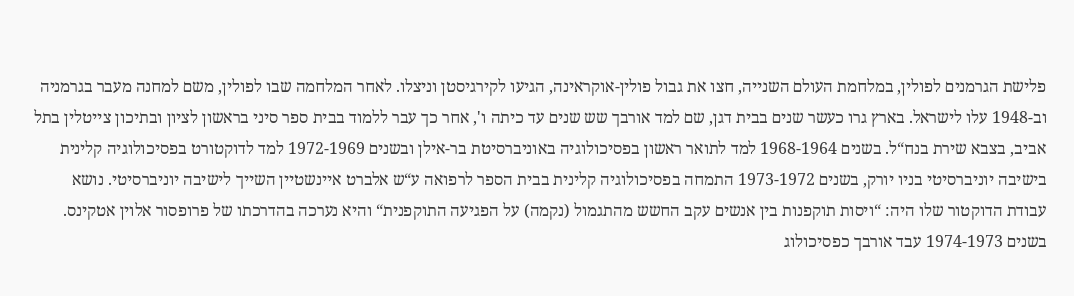פלישת הגרמנים לפולין, במלחמת העולם השנייה, חצו את גבול פולין-אוקראינה, הגיעו לקירגיסטן וניצלו. לאחר המלחמה שבו לפולין, משם למחנה מעבר בגרמניה וב-1948 עלו לישראל. בארץ גרו כעשר שנים בבית דגן, שם למד אורבך שש שנים עד כיתה ו', אחר כך עבר ללמוד בבית ספר סיני בראשון לציון ובתיכון צייטלין בתל אביב, בצבא שירת בנח“ל. בשנים 1968-1964 למד לתואר ראשון בפסיכולוגיה באוניברסיטת בר-אילן ובשנים 1972-1969 למד לדוקטורט בפסיכולוגיה קלינית בישיבה יוניברסיטי בניו יורק, בשנים 1973-1972 התמחה בפסיכולוגיה קלינית בבית הספר לרפואה ע“ש אלברט איינשטיין השייך לישיבה יוניברסיטי. נושא עבודת הדוקטור שלו היה: “ויסות תוקפנות בין אנשים עקב החשש מהתגמול (נקמה) על הפגיעה התוקפנית“ והיא נערכה בהדרכתו של פרופסור אלוין אטקינס. בשנים 1974-1973 עבד אורבך כפסיכולוג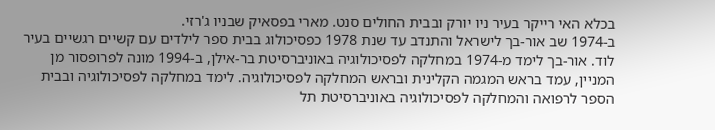בכלא האי רייקר בעיר ניו יורק ובבית החולים סנט. מארי בפסאיק שבניו ג'רזי.
ב-1974 שב אור-בך לישראל והתנדב עד שנת 1978 כפסיכולוג בבית ספר לילדים עם קשיים רגשיים בעיר לוד. אור-בך לימד מ-1974 במחלקה לפסיכולוגיה באוניברסיטת בר-אילן, ב-1994 מונה לפרופסור מן המניין, עמד בראש המגמה הקלינית ובראש המחלקה לפסיכולוגיה. לימד במחלקה לפסיכולוגיה ובבית הספר לרפואה והמחלקה לפסיכולוגיה באוניברסיטת תל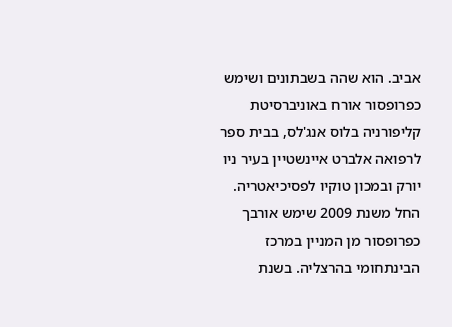אביב. הוא שהה בשבתונים ושימש כפרופסור אורח באוניברסיטת קליפורניה בלוס אנג'לס, בבית ספר לרפואה אלברט איינשטיין בעיר ניו יורק ובמכון טוקיו לפסיכיאטריה. החל משנת 2009 שימש אורבך כפרופסור מן המניין במרכז הבינתחומי בהרצליה. בשנת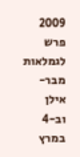2009 פרש לגמלאות מבר-אילן וב-4 במרץ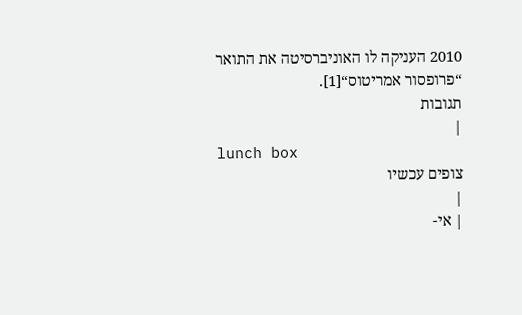2010 העניקה לו האוניברסיטה את התואר “פרופסור אמריטוס“[1].
תגובות
|
lunch box
צופים עכשיו
|
| אי-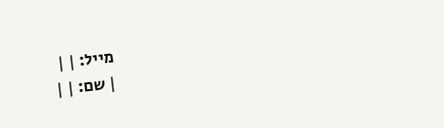מייל: | |
| שם: | |